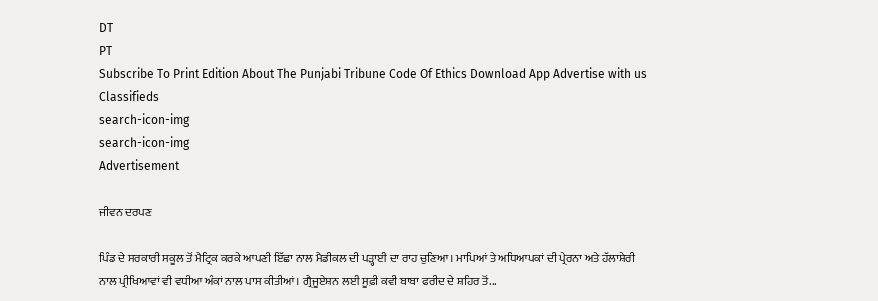DT
PT
Subscribe To Print Edition About The Punjabi Tribune Code Of Ethics Download App Advertise with us Classifieds
search-icon-img
search-icon-img
Advertisement

ਜੀਵਨ ਦਰਪਣ

ਪਿੰਡ ਦੇ ਸਰਕਾਰੀ ਸਕੂਲ ਤੋਂ ਮੈਟ੍ਰਿਕ ਕਰਕੇ ਆਪਣੀ ਇੱਛਾ ਨਾਲ ਮੈਡੀਕਲ ਦੀ ਪੜ੍ਹਾਈ ਦਾ ਰਾਹ ਚੁਣਿਆ। ਮਾਪਿਆਂ ਤੇ ਅਧਿਆਪਕਾਂ ਦੀ ਪ੍ਰੇਰਨਾ ਅਤੇ ਹੱਲਾਸ਼ੇਰੀ ਨਾਲ ਪ੍ਰੀਖਿਆਵਾਂ ਵੀ ਵਧੀਆ ਅੰਕਾਂ ਨਾਲ ਪਾਸ ਕੀਤੀਆਂ। ਗ੍ਰੈਜੂਏਸ਼ਨ ਲਈ ਸੂਫ਼ੀ ਕਵੀ ਬਾਬਾ ਫਰੀਦ ਦੇ ਸ਼ਹਿਰ ਤੋਂ...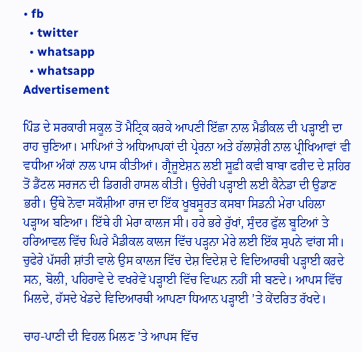• fb
  • twitter
  • whatsapp
  • whatsapp
Advertisement

ਪਿੰਡ ਦੇ ਸਰਕਾਰੀ ਸਕੂਲ ਤੋਂ ਮੈਟ੍ਰਿਕ ਕਰਕੇ ਆਪਣੀ ਇੱਛਾ ਨਾਲ ਮੈਡੀਕਲ ਦੀ ਪੜ੍ਹਾਈ ਦਾ ਰਾਹ ਚੁਣਿਆ। ਮਾਪਿਆਂ ਤੇ ਅਧਿਆਪਕਾਂ ਦੀ ਪ੍ਰੇਰਨਾ ਅਤੇ ਹੱਲਾਸ਼ੇਰੀ ਨਾਲ ਪ੍ਰੀਖਿਆਵਾਂ ਵੀ ਵਧੀਆ ਅੰਕਾਂ ਨਾਲ ਪਾਸ ਕੀਤੀਆਂ। ਗ੍ਰੈਜੂਏਸ਼ਨ ਲਈ ਸੂਫ਼ੀ ਕਵੀ ਬਾਬਾ ਫਰੀਦ ਦੇ ਸ਼ਹਿਰ ਤੋਂ ਡੈਂਟਲ ਸਰਜਨ ਦੀ ਡਿਗਰੀ ਹਾਸਲ ਕੀਤੀ। ਉਚੇਰੀ ਪੜ੍ਹਾਈ ਲਈ ਕੈਨੇਡਾ ਦੀ ਉਡਾਣ ਭਰੀ। ਉੱਥੇ ਨੋਵਾ ਸਕੌਸ਼ੀਆ ਰਾਜ ਦਾ ਇੱਕ ਖੂਬਸੂਰਤ ਕਸਬਾ ਸਿਡਨੀ ਮੇਰਾ ਪਹਿਲਾ ਪੜ੍ਹਾਅ ਬਣਿਆ। ਇੱਥੇ ਹੀ ਮੇਰਾ ਕਾਲਜ ਸੀ। ਹਰੇ ਭਰੇ ਰੁੱਖਾਂ, ਸੁੰਦਰ ਫੁੱਲ ਬੂਟਿਆਂ ਤੇ ਹਰਿਆਵਲ ਵਿੱਚ ਘਿਰੇ ਮੈਡੀਕਲ ਕਾਲਜ ਵਿੱਚ ਪੜ੍ਹਨਾ ਮੇਰੇ ਲਈ ਇੱਕ ਸੁਪਨੇ ਵਾਂਗ ਸੀ। ਚੁਫੇਰੇ ਪੱਸਰੀ ਸ਼ਾਂਤੀ ਵਾਲੇ ਉਸ ਕਾਲਜ ਵਿੱਚ ਦੇਸ਼ ਵਿਦੇਸ਼ ਦੇ ਵਿਦਿਆਰਥੀ ਪੜ੍ਹਾਈ ਕਰਦੇ ਸਨ, ਬੋਲੀ, ਪਹਿਰਾਵੇ ਦੇ ਵਖਰੇਵੇਂ ਪੜ੍ਹਾਈ ਵਿੱਚ ਵਿਘਨ ਨਹੀਂ ਸੀ ਬਣਦੇ। ਆਪਸ ਵਿੱਚ ਮਿਲਦੇ, ਹੱਸਦੇ ਖੇਡਦੇ ਵਿਦਿਆਰਥੀ ਆਪਣਾ ਧਿਆਨ ਪੜ੍ਹਾਈ ’ਤੇ ਕੇਂਦਰਿਤ ਰੱਖਦੇ।

ਚਾਹ-ਪਾਣੀ ਦੀ ਵਿਹਲ ਮਿਲਣ ’ਤੇ ਆਪਸ ਵਿੱਚ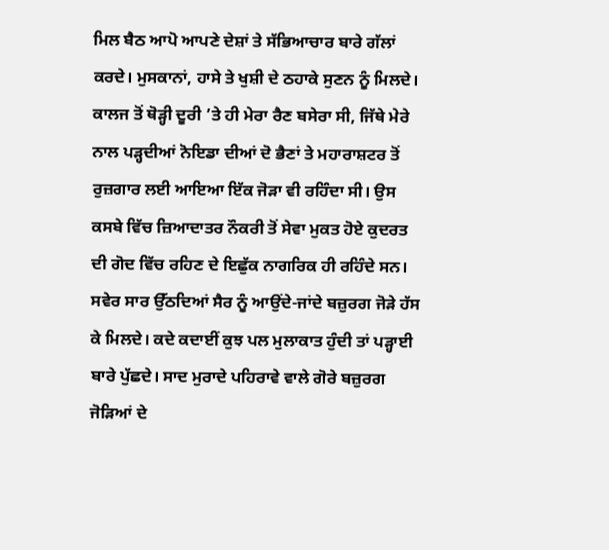ਮਿਲ ਬੈਠ ਆਪੋ ਆਪਣੇ ਦੇਸ਼ਾਂ ਤੇ ਸੱਭਿਆਚਾਰ ਬਾਰੇ ਗੱਲਾਂ ਕਰਦੇ। ਮੁਸਕਾਨਾਂ, ਹਾਸੇ ਤੇ ਖੁਸ਼ੀ ਦੇ ਠਹਾਕੇ ਸੁਣਨ ਨੂੰ ਮਿਲਦੇ। ਕਾਲਜ ਤੋਂ ਥੋੜ੍ਹੀ ਦੂਰੀ ’ਤੇ ਹੀ ਮੇਰਾ ਰੈਣ ਬਸੇਰਾ ਸੀ, ਜਿੱਥੇ ਮੇਰੇ ਨਾਲ ਪੜ੍ਹਦੀਆਂ ਨੋਇਡਾ ਦੀਆਂ ਦੋ ਭੈਣਾਂ ਤੇ ਮਹਾਰਾਸ਼ਟਰ ਤੋਂ ਰੁਜ਼ਗਾਰ ਲਈ ਆਇਆ ਇੱਕ ਜੋੜਾ ਵੀ ਰਹਿੰਦਾ ਸੀ। ਉਸ ਕਸਬੇ ਵਿੱਚ ਜ਼ਿਆਦਾਤਰ ਨੌਕਰੀ ਤੋਂ ਸੇਵਾ ਮੁਕਤ ਹੋਏ ਕੁਦਰਤ ਦੀ ਗੋਦ ਵਿੱਚ ਰਹਿਣ ਦੇ ਇਛੁੱਕ ਨਾਗਰਿਕ ਹੀ ਰਹਿੰਦੇ ਸਨ। ਸਵੇਰ ਸਾਰ ਉੱਠਦਿਆਂ ਸੈਰ ਨੂੰ ਆਉਂਦੇ-ਜਾਂਦੇ ਬਜ਼ੁਰਗ ਜੋੜੇ ਹੱਸ ਕੇ ਮਿਲਦੇ। ਕਦੇ ਕਦਾਈਂ ਕੁਝ ਪਲ ਮੁਲਾਕਾਤ ਹੁੰਦੀ ਤਾਂ ਪੜ੍ਹਾਈ ਬਾਰੇ ਪੁੱਛਦੇ। ਸਾਦ ਮੁਰਾਦੇ ਪਹਿਰਾਵੇ ਵਾਲੇ ਗੋਰੇ ਬਜ਼ੁਰਗ ਜੋੜਿਆਂ ਦੇ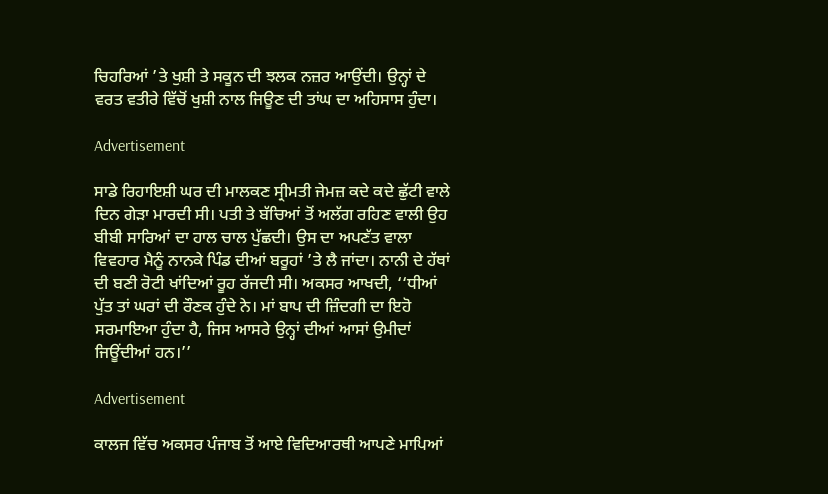ਚਿਹਰਿਆਂ ’ਤੇ ਖੁਸ਼ੀ ਤੇ ਸਕੂਨ ਦੀ ਝਲਕ ਨਜ਼ਰ ਆਉਂਦੀ। ਉਨ੍ਹਾਂ ਦੇ ਵਰਤ ਵਤੀਰੇ ਵਿੱਚੋਂ ਖੁਸ਼ੀ ਨਾਲ ਜਿਊਣ ਦੀ ਤਾਂਘ ਦਾ ਅਹਿਸਾਸ ਹੁੰਦਾ।

Advertisement

ਸਾਡੇ ਰਿਹਾਇਸ਼ੀ ਘਰ ਦੀ ਮਾਲਕਣ ਸ੍ਰੀਮਤੀ ਜੇਮਜ਼ ਕਦੇ ਕਦੇ ਛੁੱਟੀ ਵਾਲੇ ਦਿਨ ਗੇੜਾ ਮਾਰਦੀ ਸੀ। ਪਤੀ ਤੇ ਬੱਚਿਆਂ ਤੋਂ ਅਲੱਗ ਰਹਿਣ ਵਾਲੀ ਉਹ ਬੀਬੀ ਸਾਰਿਆਂ ਦਾ ਹਾਲ ਚਾਲ ਪੁੱਛਦੀ। ਉਸ ਦਾ ਅਪਣੱਤ ਵਾਲਾ ਵਿਵਹਾਰ ਮੈਨੂੰ ਨਾਨਕੇ ਪਿੰਡ ਦੀਆਂ ਬਰੂਹਾਂ ’ਤੇ ਲੈ ਜਾਂਦਾ। ਨਾਨੀ ਦੇ ਹੱਥਾਂ ਦੀ ਬਣੀ ਰੋਟੀ ਖਾਂਦਿਆਂ ਰੂਹ ਰੱਜਦੀ ਸੀ। ਅਕਸਰ ਆਖਦੀ, ‘‘ਧੀਆਂ ਪੁੱਤ ਤਾਂ ਘਰਾਂ ਦੀ ਰੌਣਕ ਹੁੰਦੇ ਨੇ। ਮਾਂ ਬਾਪ ਦੀ ਜ਼ਿੰਦਗੀ ਦਾ ਇਹੋ ਸਰਮਾਇਆ ਹੁੰਦਾ ਹੈ, ਜਿਸ ਆਸਰੇ ਉਨ੍ਹਾਂ ਦੀਆਂ ਆਸਾਂ ਉਮੀਦਾਂ ਜਿਊਂਦੀਆਂ ਹਨ।’’

Advertisement

ਕਾਲਜ ਵਿੱਚ ਅਕਸਰ ਪੰਜਾਬ ਤੋਂ ਆਏ ਵਿਦਿਆਰਥੀ ਆਪਣੇ ਮਾਪਿਆਂ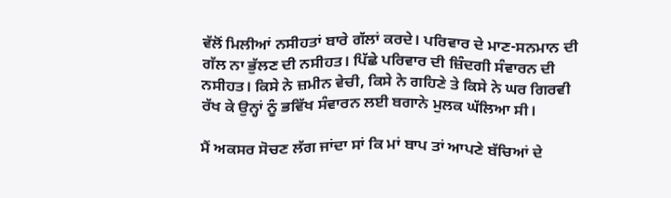ਵੱਲੋਂ ਮਿਲੀਆਂ ਨਸੀਹਤਾਂ ਬਾਰੇ ਗੱਲਾਂ ਕਰਦੇ। ਪਰਿਵਾਰ ਦੇ ਮਾਣ-ਸਨਮਾਨ ਦੀ ਗੱਲ ਨਾ ਭੁੱਲਣ ਦੀ ਨਸੀਹਤ। ਪਿੱਛੇ ਪਰਿਵਾਰ ਦੀ ਜ਼ਿੰਦਗੀ ਸੰਵਾਰਨ ਦੀ ਨਸੀਹਤ। ਕਿਸੇ ਨੇ ਜ਼ਮੀਨ ਵੇਚੀ, ਕਿਸੇ ਨੇ ਗਹਿਣੇ ਤੇ ਕਿਸੇ ਨੇ ਘਰ ਗਿਰਵੀ ਰੱਖ ਕੇ ਉਨ੍ਹਾਂ ਨੂੰ ਭਵਿੱਖ ਸੰਵਾਰਨ ਲਈ ਬਗਾਨੇ ਮੁਲਕ ਘੱਲਿਆ ਸੀ।

ਮੈਂ ਅਕਸਰ ਸੋਚਣ ਲੱਗ ਜਾਂਦਾ ਸਾਂ ਕਿ ਮਾਂ ਬਾਪ ਤਾਂ ਆਪਣੇ ਬੱਚਿਆਂ ਦੇ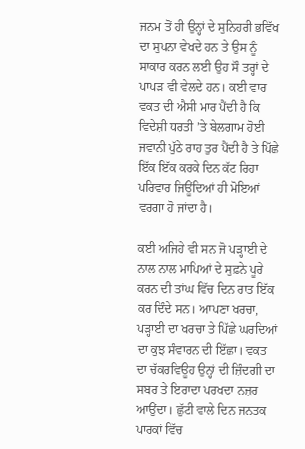ਜਨਮ ਤੋਂ ਹੀ ਉਨ੍ਹਾਂ ਦੇ ਸੁਨਿਹਰੀ ਭਵਿੱਖ ਦਾ ਸੁਪਨਾ ਵੇਖਦੇ ਹਨ ਤੇ ਉਸ ਨੂੰ ਸਾਕਾਰ ਕਰਨ ਲਈ ਉਹ ਸੌ ਤਰ੍ਹਾਂ ਦੇ ਪਾਪੜ ਵੀ ਵੇਲਦੇ ਹਨ। ਕਈ ਵਾਰ ਵਕਤ ਦੀ ਐਸੀ ਮਾਰ ਪੈਂਦੀ ਹੈ ਕਿ ਵਿਦੇਸ਼ੀ ਧਰਤੀ ’ਤੇ ਬੇਲਗਾਮ ਹੋਈ ਜਵਾਨੀ ਪੁੱਠੇ ਰਾਹ ਤੁਰ ਪੈਂਦੀ ਹੈ ਤੇ ਪਿੱਛੇ ਇੱਕ ਇੱਕ ਕਰਕੇ ਦਿਨ ਕੱਟ ਰਿਹਾ ਪਰਿਵਾਰ ਜਿਊਂਦਿਆਂ ਹੀ ਮੋਇਆਂ ਵਰਗਾ ਹੋ ਜਾਂਦਾ ਹੈ।

ਕਈ ਅਜਿਹੇ ਵੀ ਸਨ ਜੋ ਪੜ੍ਹਾਈ ਦੇ ਨਾਲ ਨਾਲ ਮਾਪਿਆਂ ਦੇ ਸੁਫ਼ਨੇ ਪੂਰੇ ਕਰਨ ਦੀ ਤਾਂਘ ਵਿੱਚ ਦਿਨ ਰਾਤ ਇੱਕ ਕਰ ਦਿੰਦੇ ਸਨ। ਆਪਣਾ ਖਰਚਾ, ਪੜ੍ਹਾਈ ਦਾ ਖਰਚਾ ਤੇ ਪਿੱਛੇ ਘਰਦਿਆਂ ਦਾ ਕੁਝ ਸੰਵਾਰਨ ਦੀ ਇੱਛਾ। ਵਕਤ ਦਾ ਚੱਕਰਵਿਊਹ ਉਨ੍ਹਾਂ ਦੀ ਜ਼ਿੰਦਗੀ ਦਾ ਸਬਰ ਤੇ ਇਰਾਦਾ ਪਰਖਦਾ ਨਜ਼ਰ ਆਉਂਦਾ। ਛੁੱਟੀ ਵਾਲੇ ਦਿਨ ਜਨਤਕ ਪਾਰਕਾਂ ਵਿੱਚ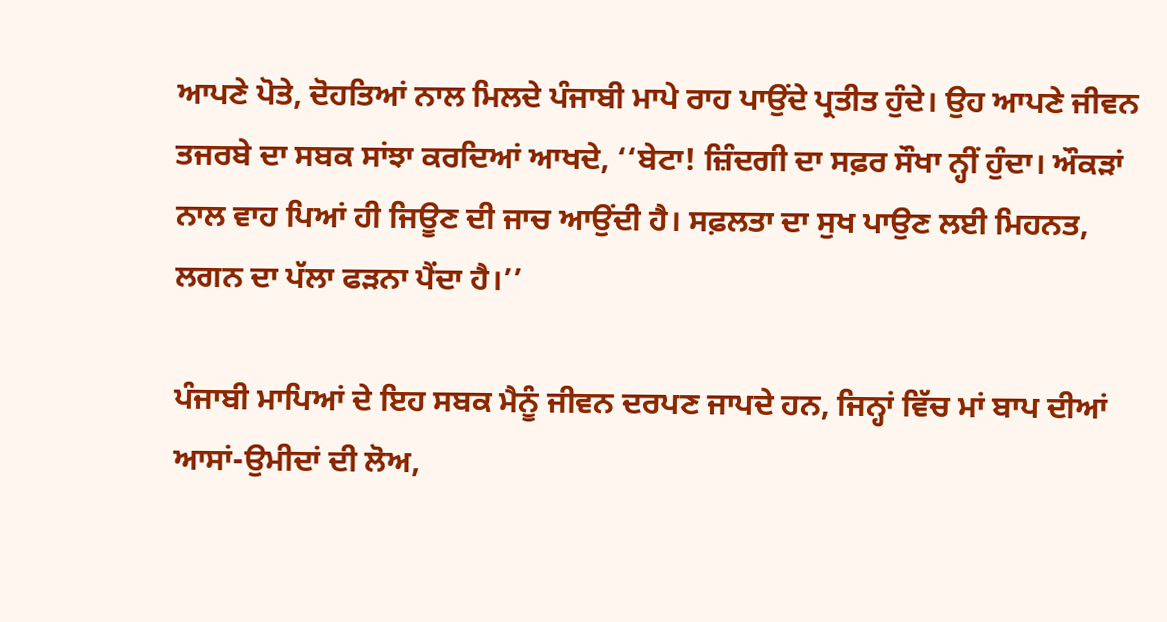ਆਪਣੇ ਪੋਤੇ, ਦੋਹਤਿਆਂ ਨਾਲ ਮਿਲਦੇ ਪੰਜਾਬੀ ਮਾਪੇ ਰਾਹ ਪਾਉਂਦੇ ਪ੍ਰਤੀਤ ਹੁੰਦੇ। ਉਹ ਆਪਣੇ ਜੀਵਨ ਤਜਰਬੇ ਦਾ ਸਬਕ ਸਾਂਝਾ ਕਰਦਿਆਂ ਆਖਦੇ, ‘‘ਬੇਟਾ! ਜ਼ਿੰਦਗੀ ਦਾ ਸਫ਼ਰ ਸੌਖਾ ਨ੍ਹੀਂ ਹੁੰਦਾ। ਔਕੜਾਂ ਨਾਲ ਵਾਹ ਪਿਆਂ ਹੀ ਜਿਊਣ ਦੀ ਜਾਚ ਆਉਂਦੀ ਹੈ। ਸਫ਼ਲਤਾ ਦਾ ਸੁਖ ਪਾਉਣ ਲਈ ਮਿਹਨਤ, ਲਗਨ ਦਾ ਪੱਲਾ ਫੜਨਾ ਪੈਂਦਾ ਹੈ।’’

ਪੰਜਾਬੀ ਮਾਪਿਆਂ ਦੇ ਇਹ ਸਬਕ ਮੈਨੂੰ ਜੀਵਨ ਦਰਪਣ ਜਾਪਦੇ ਹਨ, ਜਿਨ੍ਹਾਂ ਵਿੱਚ ਮਾਂ ਬਾਪ ਦੀਆਂ ਆਸਾਂ-ਉਮੀਦਾਂ ਦੀ ਲੋਅ,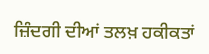ਜ਼ਿੰਦਗੀ ਦੀਆਂ ਤਲਖ਼ ਹਕੀਕਤਾਂ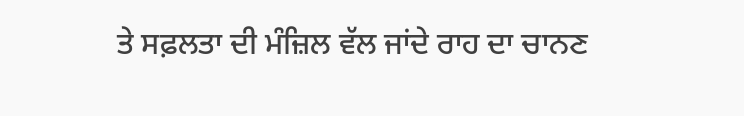ਤੇ ਸਫ਼ਲਤਾ ਦੀ ਮੰਜ਼ਿਲ ਵੱਲ ਜਾਂਦੇ ਰਾਹ ਦਾ ਚਾਨਣ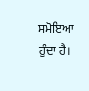ਸਮੋਇਆ ਹੁੰਦਾ ਹੈ।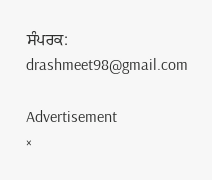ਸੰਪਰਕ: drashmeet98@gmail.com

Advertisement
×